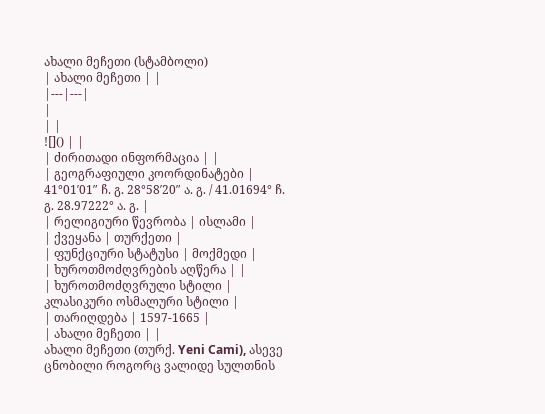ახალი მეჩეთი (სტამბოლი)
| ახალი მეჩეთი | |
|---|---|
|
| |
![]() | |
| ძირითადი ინფორმაცია | |
| გეოგრაფიული კოორდინატები | 41°01′01″ ჩ. გ. 28°58′20″ ა. გ. / 41.01694° ჩ. გ. 28.97222° ა. გ. |
| რელიგიური წევრობა | ისლამი |
| ქვეყანა | თურქეთი |
| ფუნქციური სტატუსი | მოქმედი |
| ხუროთმოძღვრების აღწერა | |
| ხუროთმოძღვრული სტილი | კლასიკური ოსმალური სტილი |
| თარიღდება | 1597-1665 |
| ახალი მეჩეთი | |
ახალი მეჩეთი (თურქ. Yeni Cami), ასევე ცნობილი როგორც ვალიდე სულთნის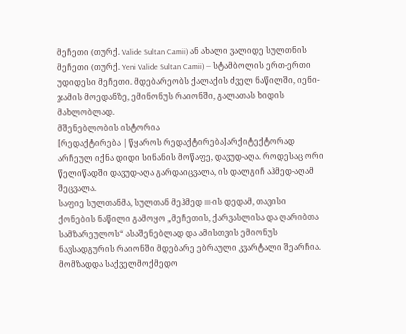მეჩეთი (თურქ. Valide Sultan Camii) ან ახალი ვალიდე სულთნის მეჩეთი (თურქ. Yeni Valide Sultan Camii) — სტამბოლის ერთ-ერთი უდიდესი მეჩეთი. მდებარეობს ქალაქის ძველ ნაწილში, იენი-ჯამის მოედანზე, ემინონუს რაიონში, გალათას ხიდის მახლობლად.
მშენებლობის ისტორია
[რედაქტირება | წყაროს რედაქტირება]არქიტექტორად არჩეულ იქნა დიდი სინანის მოწაფე, დავუდ-აღა. როდესაც ორი წელიწადში დავუდ-აღა გარდაიცვალა, ის დალგიჩ აჰმედ-აღამ შეცვალა.
საფიე სულთანმა, სულთან მეჰმედ III-ის დედამ, თავისი ქონების ნაწილი გამოყო „მეჩეთის, ქარვასლისა და ღარიბთა სამზარეულოს“ ასაშენებლად და ამისთვის ემიონუს ნავსადგურის რაიონში მდებარე ებრაული კვარტალი შეარჩია. მომზადდა საქველმოქმედო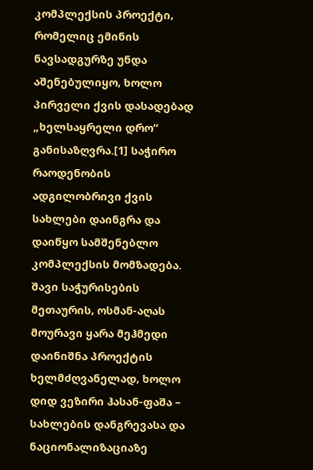კომპლექსის პროექტი, რომელიც ემინის ნავსადგურზე უნდა აშენებულიყო, ხოლო პირველი ქვის დასადებად „ხელსაყრელი დრო“ განისაზღვრა.[1] საჭირო რაოდენობის ადგილობრივი ქვის სახლები დაინგრა და დაიწყო სამშენებლო კომპლექსის მომზადება. შავი საჭურისების მეთაურის, ოსმან-აღას მოურავი ყარა მეჰმედი დაინიშნა პროექტის ხელმძღვანელად, ხოლო დიდ ვეზირი ჰასან-ფაშა – სახლების დანგრევასა და ნაციონალიზაციაზე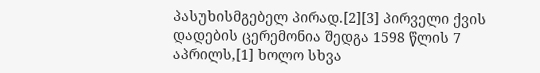პასუხისმგებელ პირად.[2][3] პირველი ქვის დადების ცერემონია შედგა 1598 წლის 7 აპრილს,[1] ხოლო სხვა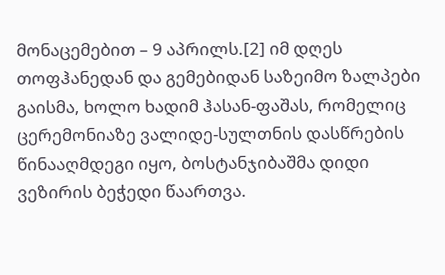მონაცემებით – 9 აპრილს.[2] იმ დღეს თოფჰანედან და გემებიდან საზეიმო ზალპები გაისმა, ხოლო ხადიმ ჰასან-ფაშას, რომელიც ცერემონიაზე ვალიდე-სულთნის დასწრების წინააღმდეგი იყო, ბოსტანჯიბაშმა დიდი ვეზირის ბეჭედი წაართვა.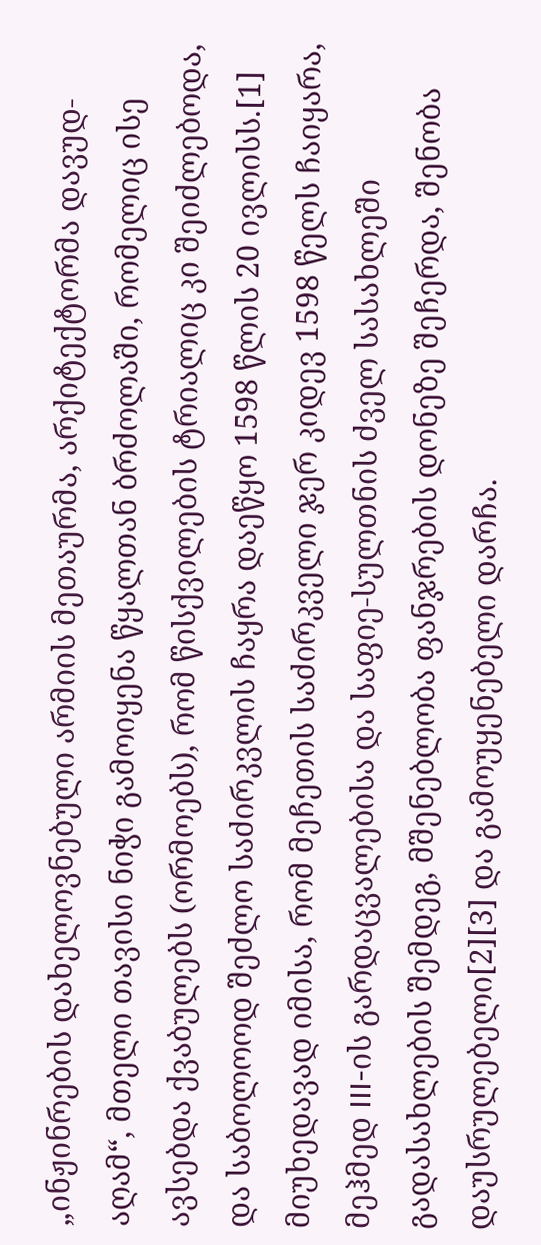„ინჟინრების დახელოვნებული არმიის მეთაურმა, არქიტექტორმა დავუდ-აღამ“, მთელი თავისი ნიჭი გამოიყენა წყალთან ბრძოლაში, რომელიც ისე ავსებდა ქვაბულებს (ორმოებს), რომ წისქვილების ტრიალიც კი შეიძლებოდა, და საბოლოოდ შეძლო საძირკვლის ჩაყრა დაეწყო 1598 წლის 20 ივლისს.[1]
მიუხედავად იმისა, რომ მეჩეთის საძირკველი ჯერ კიდევ 1598 წელს ჩაიყარა, მეჰმედ III-ის გარდაცვალებისა და საფიე-სულთნის ძველ სასახლეში გადასახლების შემდეგ, მშენებლობა ფანჯრების დონეზე შეჩერდა, შენობა დაუსრულებელი[2][3] და გამოუყენებელი დარჩა.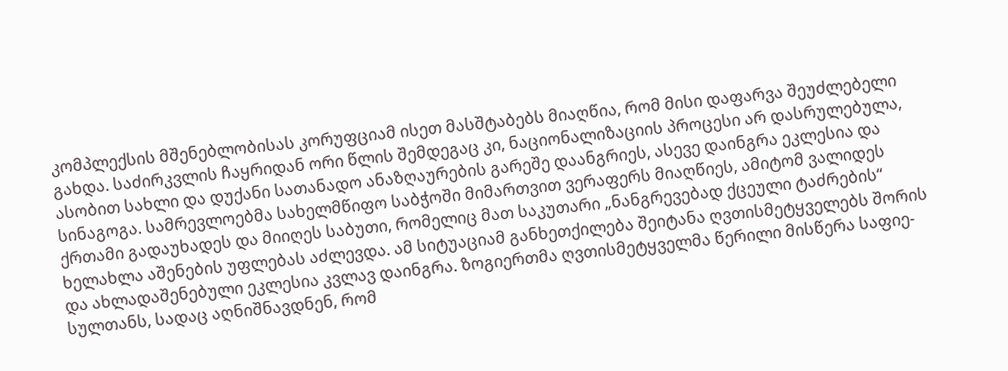კომპლექსის მშენებლობისას კორუფციამ ისეთ მასშტაბებს მიაღწია, რომ მისი დაფარვა შეუძლებელი გახდა. საძირკვლის ჩაყრიდან ორი წლის შემდეგაც კი, ნაციონალიზაციის პროცესი არ დასრულებულა, ასობით სახლი და დუქანი სათანადო ანაზღაურების გარეშე დაანგრიეს, ასევე დაინგრა ეკლესია და სინაგოგა. სამრევლოებმა სახელმწიფო საბჭოში მიმართვით ვერაფერს მიაღწიეს, ამიტომ ვალიდეს ქრთამი გადაუხადეს და მიიღეს საბუთი, რომელიც მათ საკუთარი „ნანგრევებად ქცეული ტაძრების“ ხელახლა აშენების უფლებას აძლევდა. ამ სიტუაციამ განხეთქილება შეიტანა ღვთისმეტყველებს შორის და ახლადაშენებული ეკლესია კვლავ დაინგრა. ზოგიერთმა ღვთისმეტყველმა წერილი მისწერა საფიე-სულთანს, სადაც აღნიშნავდნენ, რომ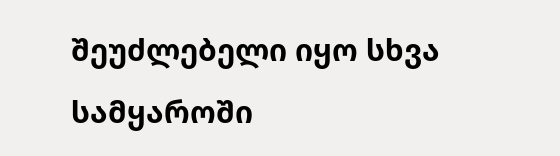შეუძლებელი იყო სხვა სამყაროში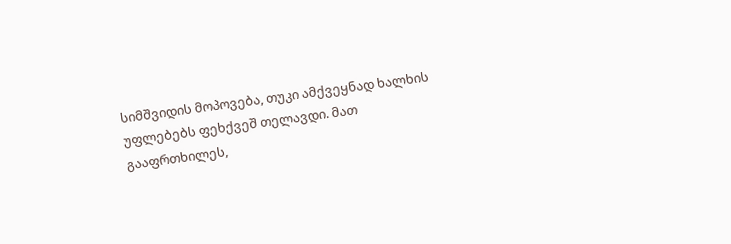სიმშვიდის მოპოვება, თუკი ამქვეყნად ხალხის უფლებებს ფეხქვეშ თელავდი. მათ გააფრთხილეს,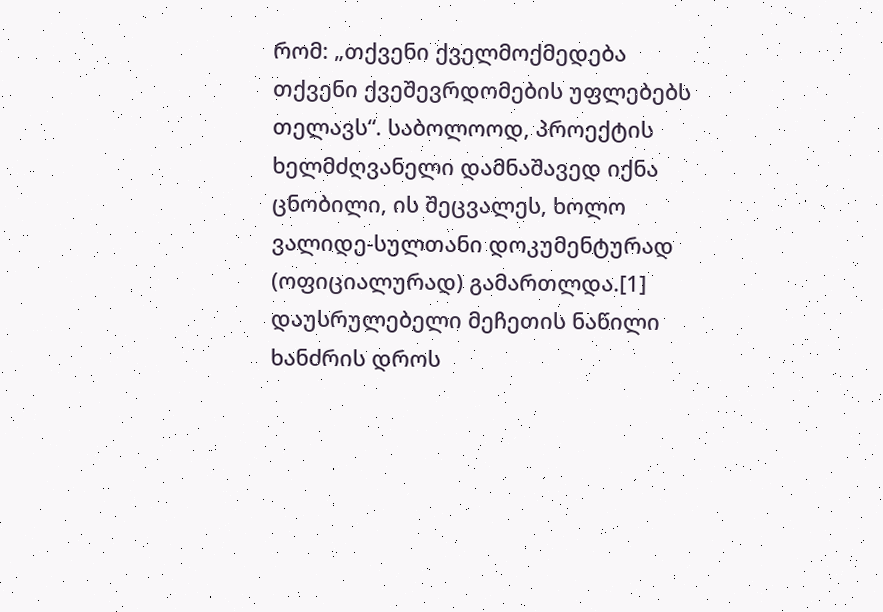რომ: „თქვენი ქველმოქმედება თქვენი ქვეშევრდომების უფლებებს თელავს“. საბოლოოდ, პროექტის ხელმძღვანელი დამნაშავედ იქნა ცნობილი, ის შეცვალეს, ხოლო ვალიდე-სულთანი დოკუმენტურად (ოფიციალურად) გამართლდა.[1]
დაუსრულებელი მეჩეთის ნაწილი ხანძრის დროს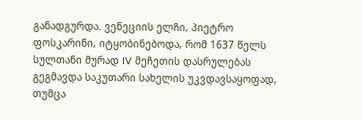განადგურდა. ვენეციის ელჩი, პიეტრო ფოსკარინი, იტყობინებოდა, რომ 1637 წელს სულთანი მურად IV მეჩეთის დასრულებას გეგმავდა საკუთარი სახელის უკვდავსაყოფად, თუმცა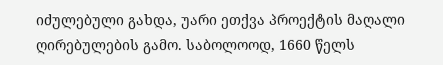იძულებული გახდა, უარი ეთქვა პროექტის მაღალი ღირებულების გამო. საბოლოოდ, 1660 წელს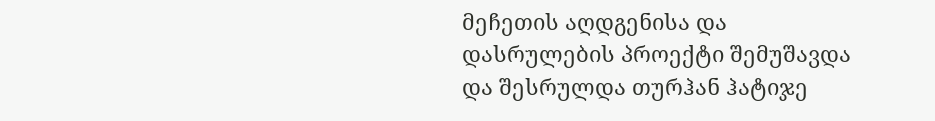მეჩეთის აღდგენისა და დასრულების პროექტი შემუშავდა და შესრულდა თურჰან ჰატიჯე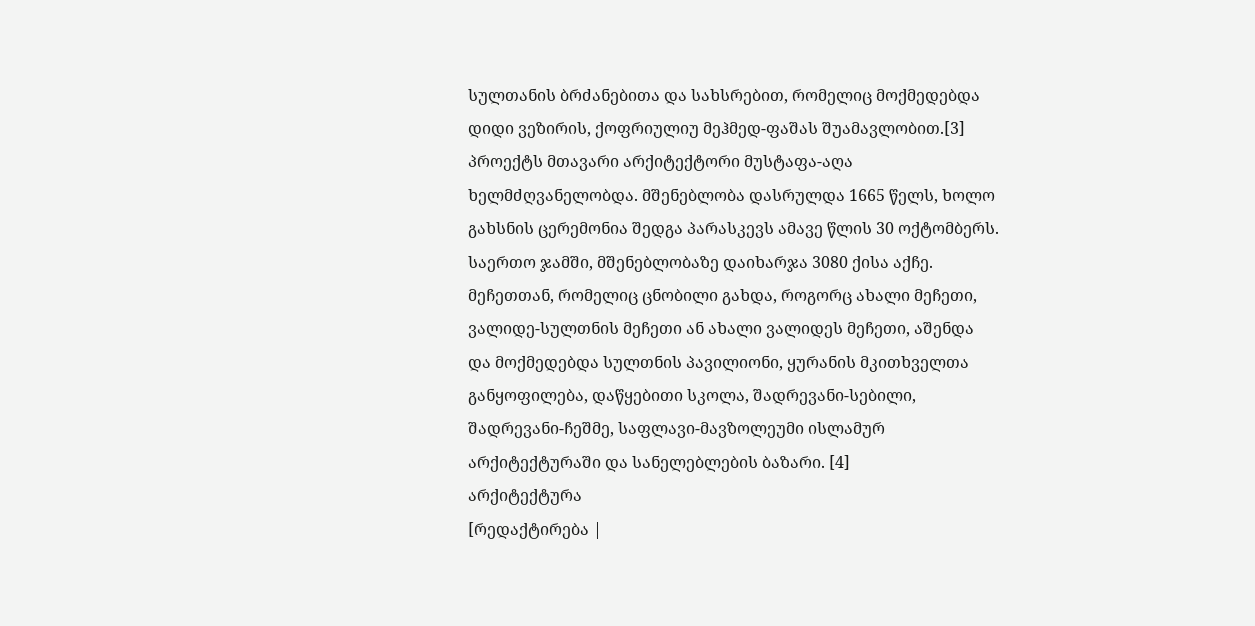სულთანის ბრძანებითა და სახსრებით, რომელიც მოქმედებდა დიდი ვეზირის, ქოფრიულიუ მეჰმედ-ფაშას შუამავლობით.[3] პროექტს მთავარი არქიტექტორი მუსტაფა-აღა ხელმძღვანელობდა. მშენებლობა დასრულდა 1665 წელს, ხოლო გახსნის ცერემონია შედგა პარასკევს ამავე წლის 30 ოქტომბერს. საერთო ჯამში, მშენებლობაზე დაიხარჯა 3080 ქისა აქჩე. მეჩეთთან, რომელიც ცნობილი გახდა, როგორც ახალი მეჩეთი, ვალიდე-სულთნის მეჩეთი ან ახალი ვალიდეს მეჩეთი, აშენდა და მოქმედებდა სულთნის პავილიონი, ყურანის მკითხველთა განყოფილება, დაწყებითი სკოლა, შადრევანი-სებილი, შადრევანი-ჩეშმე, საფლავი-მავზოლეუმი ისლამურ არქიტექტურაში და სანელებლების ბაზარი. [4]
არქიტექტურა
[რედაქტირება |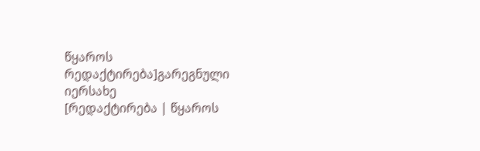წყაროს რედაქტირება]გარეგნული იერსახე
[რედაქტირება | წყაროს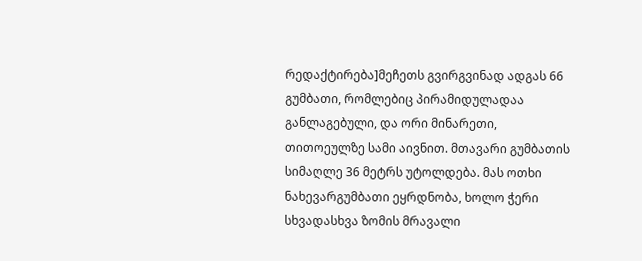რედაქტირება]მეჩეთს გვირგვინად ადგას 66 გუმბათი, რომლებიც პირამიდულადაა განლაგებული, და ორი მინარეთი, თითოეულზე სამი აივნით. მთავარი გუმბათის სიმაღლე 36 მეტრს უტოლდება. მას ოთხი ნახევარგუმბათი ეყრდნობა, ხოლო ჭერი სხვადასხვა ზომის მრავალი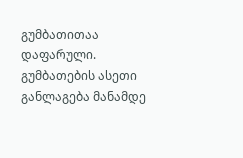გუმბათითაა დაფარული. გუმბათების ასეთი განლაგება მანამდე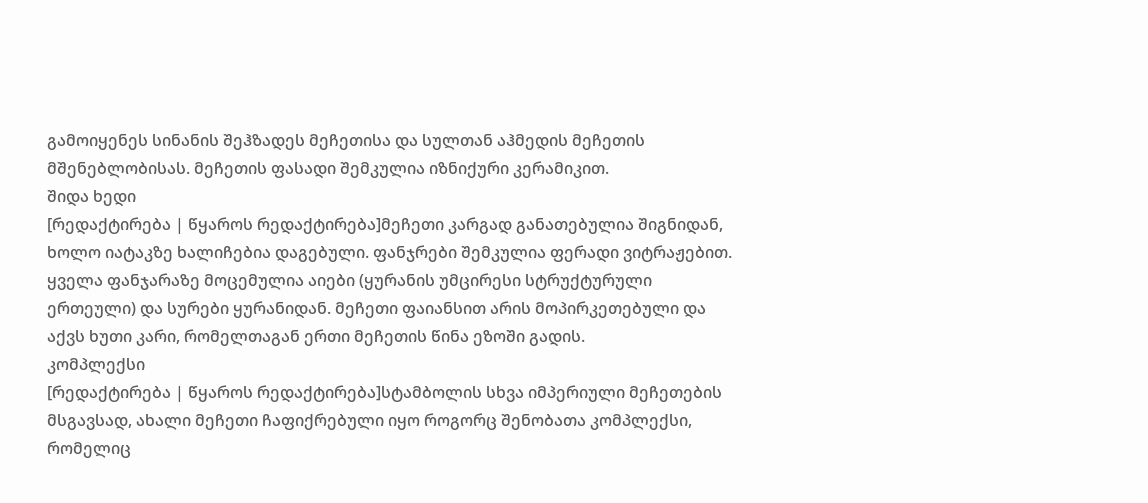გამოიყენეს სინანის შეჰზადეს მეჩეთისა და სულთან აჰმედის მეჩეთის მშენებლობისას. მეჩეთის ფასადი შემკულია იზნიქური კერამიკით.
შიდა ხედი
[რედაქტირება | წყაროს რედაქტირება]მეჩეთი კარგად განათებულია შიგნიდან, ხოლო იატაკზე ხალიჩებია დაგებული. ფანჯრები შემკულია ფერადი ვიტრაჟებით. ყველა ფანჯარაზე მოცემულია აიები (ყურანის უმცირესი სტრუქტურული ერთეული) და სურები ყურანიდან. მეჩეთი ფაიანსით არის მოპირკეთებული და აქვს ხუთი კარი, რომელთაგან ერთი მეჩეთის წინა ეზოში გადის.
კომპლექსი
[რედაქტირება | წყაროს რედაქტირება]სტამბოლის სხვა იმპერიული მეჩეთების მსგავსად, ახალი მეჩეთი ჩაფიქრებული იყო როგორც შენობათა კომპლექსი, რომელიც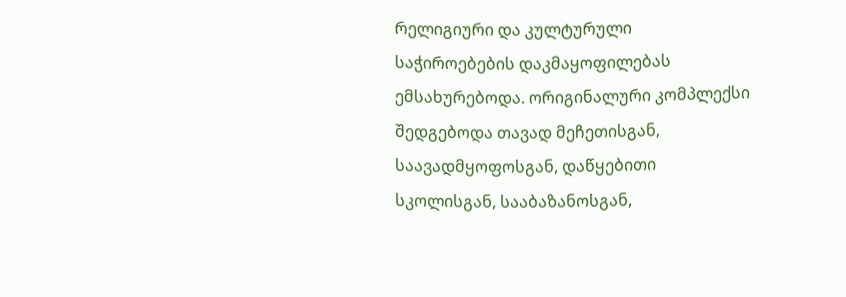რელიგიური და კულტურული საჭიროებების დაკმაყოფილებას ემსახურებოდა. ორიგინალური კომპლექსი შედგებოდა თავად მეჩეთისგან, საავადმყოფოსგან, დაწყებითი სკოლისგან, სააბაზანოსგან,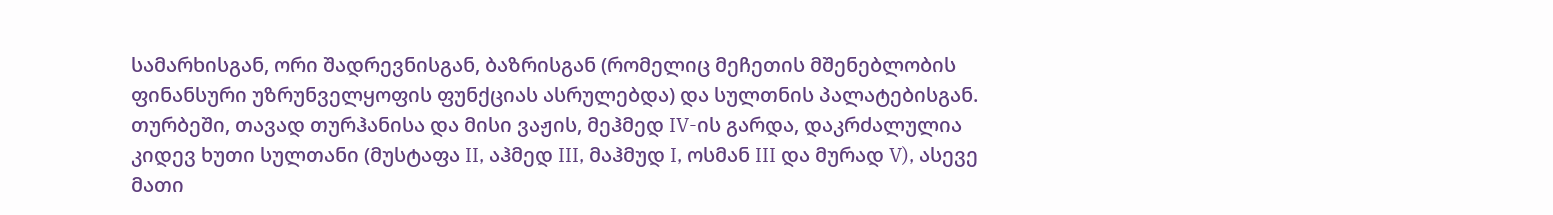სამარხისგან, ორი შადრევნისგან, ბაზრისგან (რომელიც მეჩეთის მშენებლობის ფინანსური უზრუნველყოფის ფუნქციას ასრულებდა) და სულთნის პალატებისგან. თურბეში, თავად თურჰანისა და მისი ვაჟის, მეჰმედ IV-ის გარდა, დაკრძალულია კიდევ ხუთი სულთანი (მუსტაფა II, აჰმედ III, მაჰმუდ I, ოსმან III და მურად V), ასევე მათი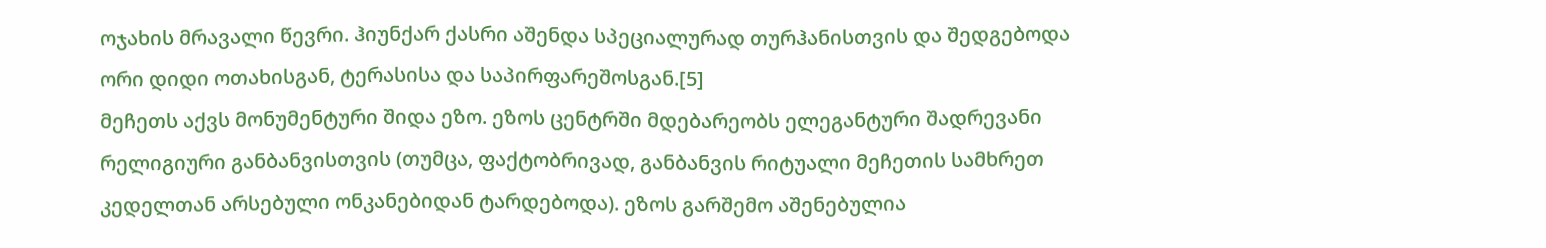ოჯახის მრავალი წევრი. ჰიუნქარ ქასრი აშენდა სპეციალურად თურჰანისთვის და შედგებოდა ორი დიდი ოთახისგან, ტერასისა და საპირფარეშოსგან.[5]
მეჩეთს აქვს მონუმენტური შიდა ეზო. ეზოს ცენტრში მდებარეობს ელეგანტური შადრევანი რელიგიური განბანვისთვის (თუმცა, ფაქტობრივად, განბანვის რიტუალი მეჩეთის სამხრეთ კედელთან არსებული ონკანებიდან ტარდებოდა). ეზოს გარშემო აშენებულია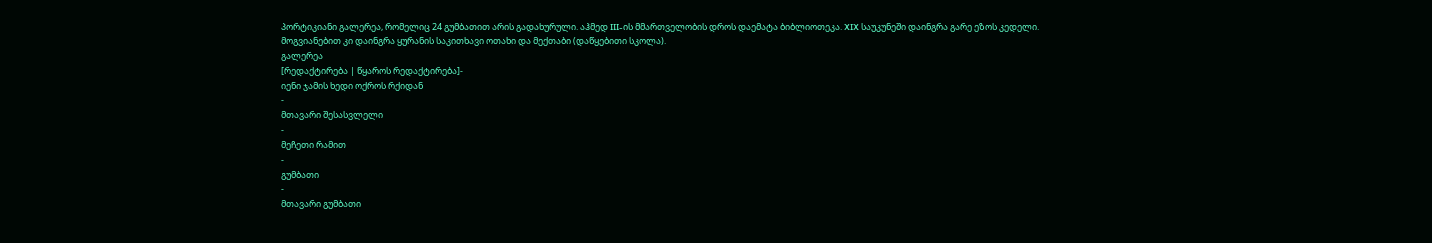პორტიკიანი გალერეა, რომელიც 24 გუმბათით არის გადახურული. აჰმედ III-ის მმართველობის დროს დაემატა ბიბლიოთეკა. XIX საუკუნეში დაინგრა გარე ეზოს კედელი. მოგვიანებით კი დაინგრა ყურანის საკითხავი ოთახი და მექთაბი (დაწყებითი სკოლა).
გალერეა
[რედაქტირება | წყაროს რედაქტირება]-
იენი ჯამის ხედი ოქროს რქიდან
-
მთავარი შესასვლელი
-
მეჩეთი რამით
-
გუმბათი
-
მთავარი გუმბათი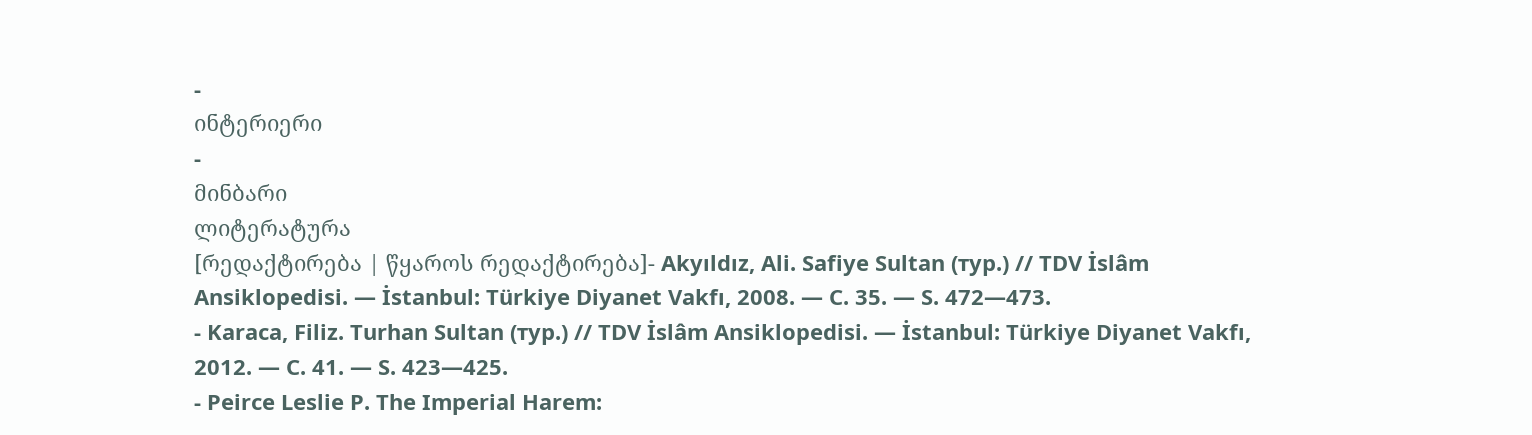-
ინტერიერი
-
მინბარი
ლიტერატურა
[რედაქტირება | წყაროს რედაქტირება]- Akyıldız, Ali. Safiye Sultan (тур.) // TDV İslâm Ansiklopedisi. — İstanbul: Türkiye Diyanet Vakfı, 2008. — C. 35. — S. 472—473.
- Karaca, Filiz. Turhan Sultan (тур.) // TDV İslâm Ansiklopedisi. — İstanbul: Türkiye Diyanet Vakfı, 2012. — C. 41. — S. 423—425.
- Peirce Leslie P. The Imperial Harem: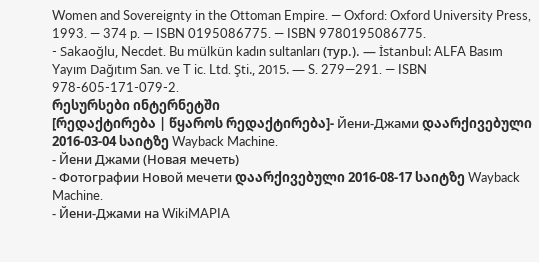Women and Sovereignty in the Ottoman Empire. — Oxford: Oxford University Press, 1993. — 374 p. — ISBN 0195086775. — ISBN 9780195086775.
- Sakaoğlu, Necdet. Bu mülkün kadın sultanları (тур.). — İstanbul: ALFA Basım Yayım Dağıtım San. ve T ic. Ltd. Şti., 2015. — S. 279—291. — ISBN 978-605-171-079-2.
რესურსები ინტერნეტში
[რედაქტირება | წყაროს რედაქტირება]- Йени-Джами დაარქივებული 2016-03-04 საიტზე Wayback Machine.
- Йени Джами (Новая мечеть)
- Фотографии Новой мечети დაარქივებული 2016-08-17 საიტზე Wayback Machine.
- Йени-Джами на WikiMAPIA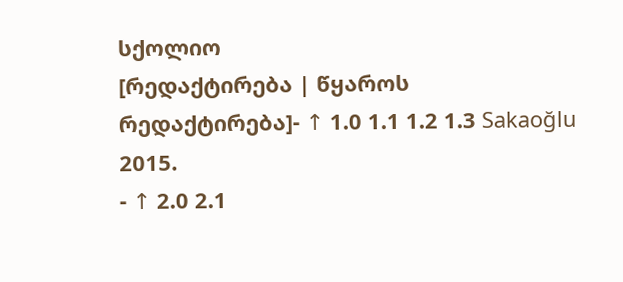სქოლიო
[რედაქტირება | წყაროს რედაქტირება]- ↑ 1.0 1.1 1.2 1.3 Sakaoğlu 2015.
- ↑ 2.0 2.1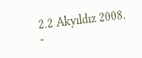2.2 Akyıldız 2008.
-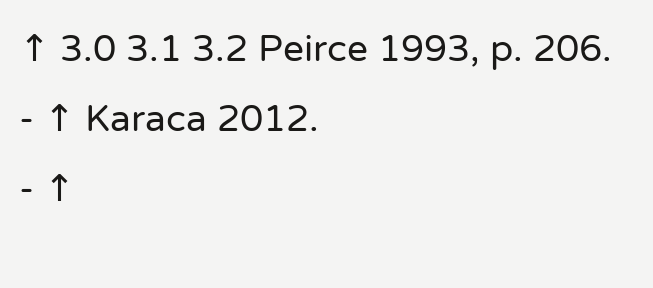↑ 3.0 3.1 3.2 Peirce 1993, p. 206.
- ↑ Karaca 2012.
- ↑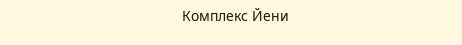Комплекс Йени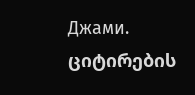Джами. ციტირების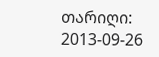თარიღი: 2013-09-26